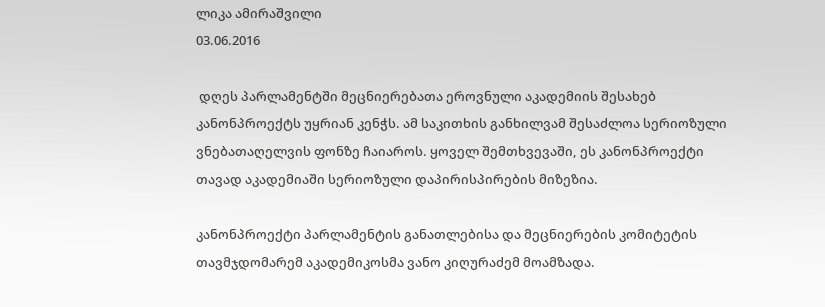ლიკა ამირაშვილი
03.06.2016

 დღეს პარლამენტში მეცნიერებათა ეროვნული აკადემიის შესახებ კანონპროექტს უყრიან კენჭს. ამ საკითხის განხილვამ შესაძლოა სერიოზული ვნებათაღელვის ფონზე ჩაიაროს. ყოველ შემთხვევაში, ეს კანონპროექტი თავად აკადემიაში სერიოზული დაპირისპირების მიზეზია.

კანონპროექტი პარლამენტის განათლებისა და მეცნიერების კომიტეტის თავმჯდომარემ აკადემიკოსმა ვანო კიღურაძემ მოამზადა.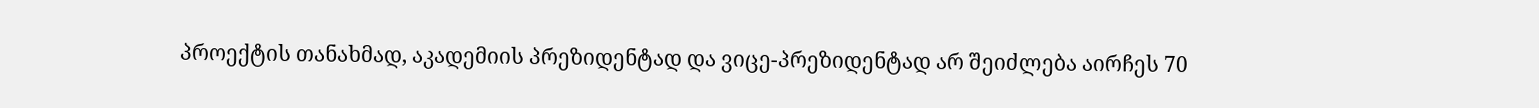პროექტის თანახმად, აკადემიის პრეზიდენტად და ვიცე-პრეზიდენტად არ შეიძლება აირჩეს 70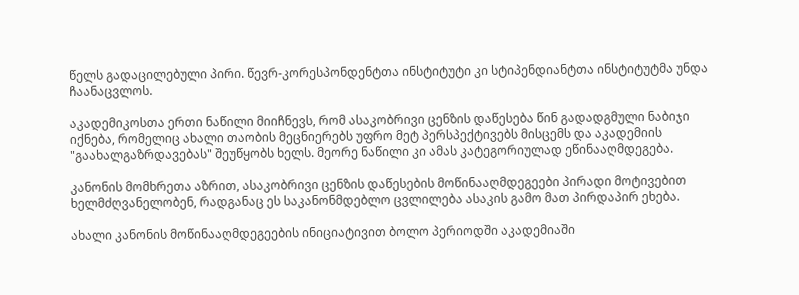წელს გადაცილებული პირი. წევრ-კორესპონდენტთა ინსტიტუტი კი სტიპენდიანტთა ინსტიტუტმა უნდა ჩაანაცვლოს.

აკადემიკოსთა ერთი ნაწილი მიიჩნევს, რომ ასაკობრივი ცენზის დაწესება წინ გადადგმული ნაბიჯი იქნება, რომელიც ახალი თაობის მეცნიერებს უფრო მეტ პერსპექტივებს მისცემს და აკადემიის "გაახალგაზრდავებას" შეუწყობს ხელს. მეორე ნაწილი კი ამას კატეგორიულად ეწინააღმდეგება.

კანონის მომხრეთა აზრით, ასაკობრივი ცენზის დაწესების მოწინააღმდეგეები პირადი მოტივებით ხელმძღვანელობენ, რადგანაც ეს საკანონმდებლო ცვლილება ასაკის გამო მათ პირდაპირ ეხება.

ახალი კანონის მოწინააღმდეგეების ინიციატივით ბოლო პერიოდში აკადემიაში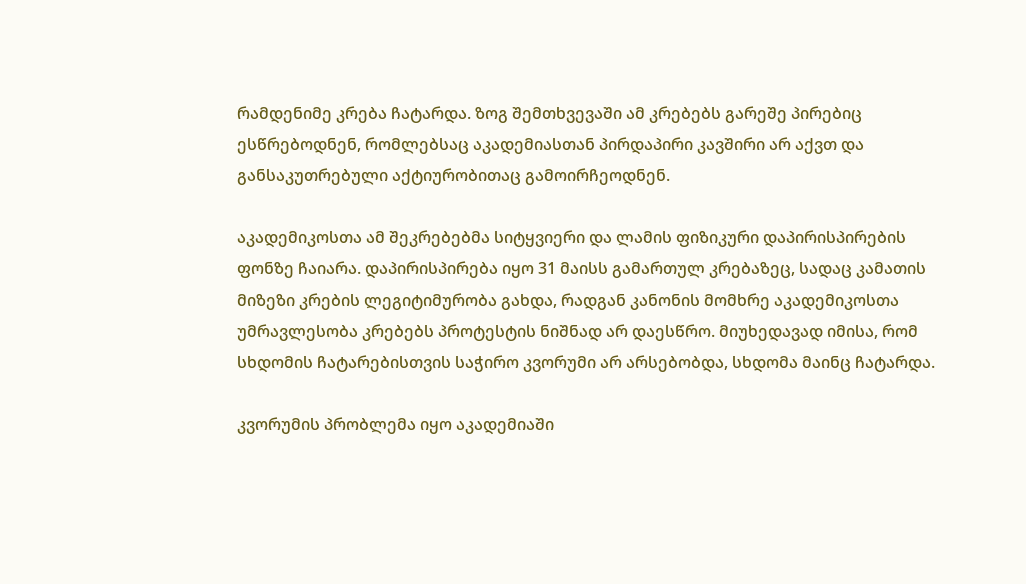რამდენიმე კრება ჩატარდა. ზოგ შემთხვევაში ამ კრებებს გარეშე პირებიც ესწრებოდნენ, რომლებსაც აკადემიასთან პირდაპირი კავშირი არ აქვთ და განსაკუთრებული აქტიურობითაც გამოირჩეოდნენ.

აკადემიკოსთა ამ შეკრებებმა სიტყვიერი და ლამის ფიზიკური დაპირისპირების ფონზე ჩაიარა. დაპირისპირება იყო 31 მაისს გამართულ კრებაზეც, სადაც კამათის მიზეზი კრების ლეგიტიმურობა გახდა, რადგან კანონის მომხრე აკადემიკოსთა უმრავლესობა კრებებს პროტესტის ნიშნად არ დაესწრო. მიუხედავად იმისა, რომ სხდომის ჩატარებისთვის საჭირო კვორუმი არ არსებობდა, სხდომა მაინც ჩატარდა.

კვორუმის პრობლემა იყო აკადემიაში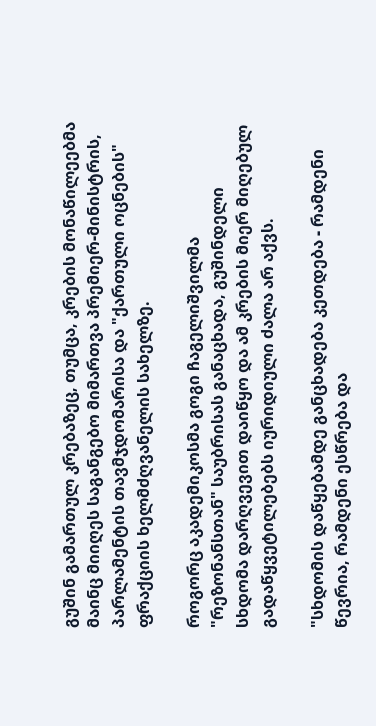გუშინ გამართულ კრებაზეც, თუმცა, კრების მონაწილეებმა მაინც მიიღეს საგანგებო მიმართვა პრემიერ-მინისტრის, პარლამენტის თავმჯდომარისა და "ქართული ოცნების" ფრაქციის ხელმძღვანელის სახელზე.

როგორც აკადემიკოსმა გოგი ჩაგელიშვილმა "რეზონანსთან" საუბრისას განაცხადა, გუშინდელი სხდომა დარღვევით დაიწყო და ამ კრების მიერ მიღებულ გადაწყვეტილებებს იურიდიული ძალა არ აქვს.

"სხდომის დაწყებამდე განცხადება კეთდება - რამდენი წევრია, რამდენი ესწრება და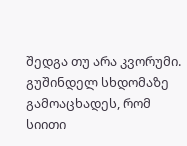შედგა თუ არა კვორუმი. გუშინდელ სხდომაზე გამოაცხადეს, რომ სიითი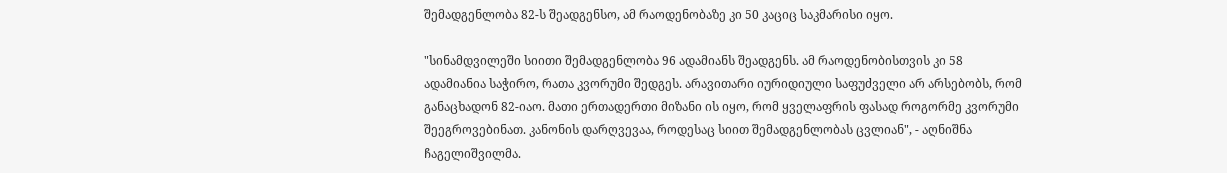შემადგენლობა 82-ს შეადგენსო, ამ რაოდენობაზე კი 50 კაციც საკმარისი იყო.

"სინამდვილეში სიითი შემადგენლობა 96 ადამიანს შეადგენს. ამ რაოდენობისთვის კი 58 ადამიანია საჭირო, რათა კვორუმი შედგეს. არავითარი იურიდიული საფუძველი არ არსებობს, რომ განაცხადონ 82-იაო. მათი ერთადერთი მიზანი ის იყო, რომ ყველაფრის ფასად როგორმე კვორუმი შეეგროვებინათ. კანონის დარღვევაა, როდესაც სიით შემადგენლობას ცვლიან", - აღნიშნა ჩაგელიშვილმა.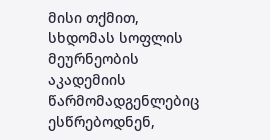მისი თქმით, სხდომას სოფლის მეურნეობის აკადემიის წარმომადგენლებიც ესწრებოდნენ,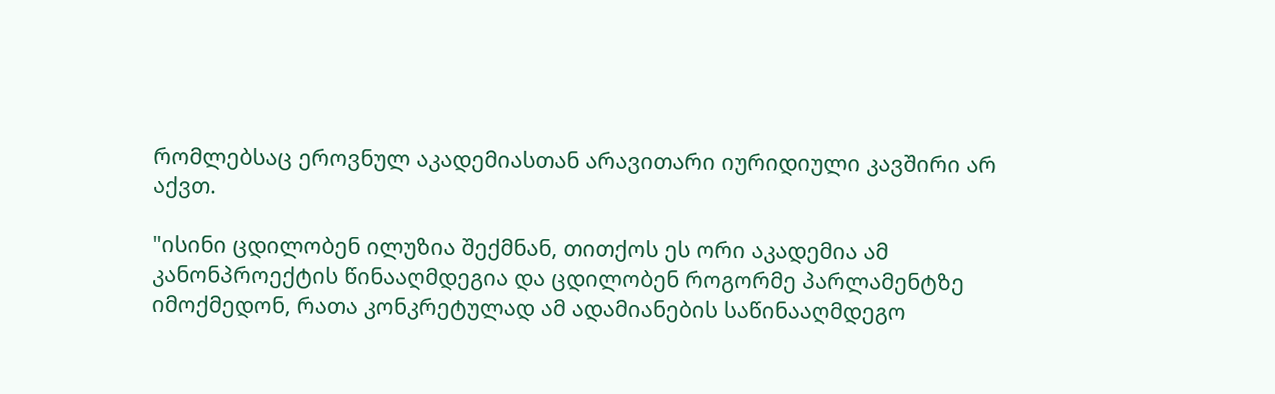რომლებსაც ეროვნულ აკადემიასთან არავითარი იურიდიული კავშირი არ აქვთ.

"ისინი ცდილობენ ილუზია შექმნან, თითქოს ეს ორი აკადემია ამ კანონპროექტის წინააღმდეგია და ცდილობენ როგორმე პარლამენტზე იმოქმედონ, რათა კონკრეტულად ამ ადამიანების საწინააღმდეგო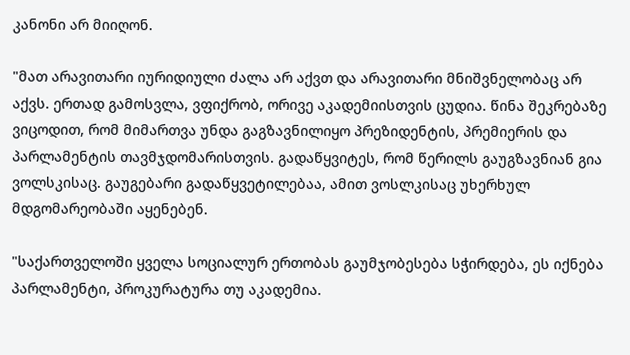კანონი არ მიიღონ.

"მათ არავითარი იურიდიული ძალა არ აქვთ და არავითარი მნიშვნელობაც არ აქვს. ერთად გამოსვლა, ვფიქრობ, ორივე აკადემიისთვის ცუდია. წინა შეკრებაზე ვიცოდით, რომ მიმართვა უნდა გაგზავნილიყო პრეზიდენტის, პრემიერის და პარლამენტის თავმჯდომარისთვის. გადაწყვიტეს, რომ წერილს გაუგზავნიან გია ვოლსკისაც. გაუგებარი გადაწყვეტილებაა, ამით ვოსლკისაც უხერხულ მდგომარეობაში აყენებენ.

"საქართველოში ყველა სოციალურ ერთობას გაუმჯობესება სჭირდება, ეს იქნება პარლამენტი, პროკურატურა თუ აკადემია.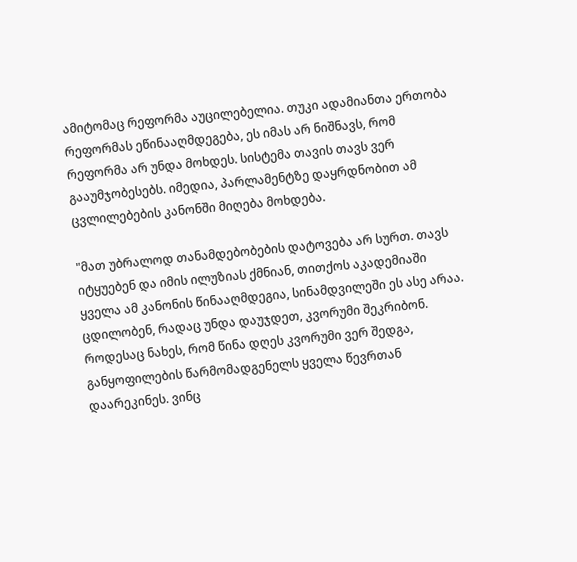ამიტომაც რეფორმა აუცილებელია. თუკი ადამიანთა ერთობა რეფორმას ეწინააღმდეგება, ეს იმას არ ნიშნავს, რომ რეფორმა არ უნდა მოხდეს. სისტემა თავის თავს ვერ გააუმჯობესებს. იმედია, პარლამენტზე დაყრდნობით ამ ცვლილებების კანონში მიღება მოხდება.

"მათ უბრალოდ თანამდებობების დატოვება არ სურთ. თავს იტყუებენ და იმის ილუზიას ქმნიან, თითქოს აკადემიაში ყველა ამ კანონის წინააღმდეგია, სინამდვილეში ეს ასე არაა. ცდილობენ, რადაც უნდა დაუჯდეთ, კვორუმი შეკრიბონ. როდესაც ნახეს, რომ წინა დღეს კვორუმი ვერ შედგა, განყოფილების წარმომადგენელს ყველა წევრთან დაარეკინეს. ვინც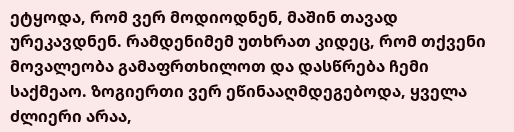ეტყოდა, რომ ვერ მოდიოდნენ, მაშინ თავად ურეკავდნენ. რამდენიმემ უთხრათ კიდეც, რომ თქვენი მოვალეობა გამაფრთხილოთ და დასწრება ჩემი საქმეაო. ზოგიერთი ვერ ეწინააღმდეგებოდა, ყველა ძლიერი არაა,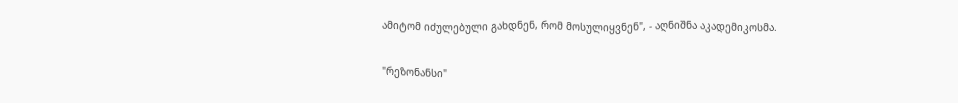ამიტომ იძულებული გახდნენ, რომ მოსულიყვნენ", - აღნიშნა აკადემიკოსმა.

"რეზონანსი"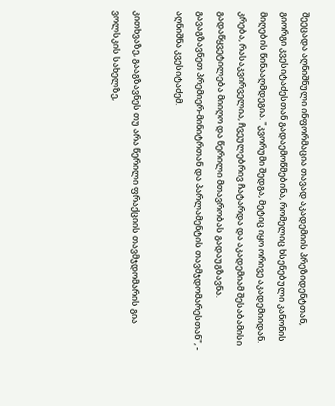შეეცადა აღნიშნული ინფორმაცია თავად აკადემიის პრეზიდენტთან, გიორგი კვესიტაძესთან გადაემოწმებინა, რომელიც ხსენებული კანონის მიღების წინააღმდეგია. "კვორუმი შედგა, მეტიც იყო ორივე აკადემიიდან. კრება, რასაკვირველია, ჩვეულებრივ ჩატარდა და აკადემიამ შესაბამისი გადაწყვეტილება მიიღო და წერილი მთავრობას გადაუგზავნა. გავაგზავნეთ პრემიერ-მინიტრთან და პარლამენტის თავმჯდომარესთან", - აღნიშნა კვესიტაძემ.

კითხვაზე, გააგზავნეს თუ არა წერილი ფრაქციის თავმჯდომარის გია ვოლსკის სახელზე,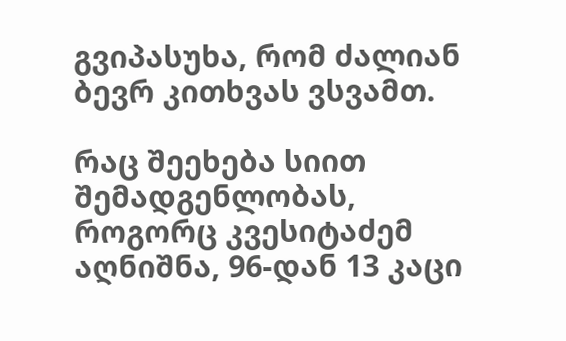გვიპასუხა, რომ ძალიან ბევრ კითხვას ვსვამთ.

რაც შეეხება სიით შემადგენლობას, როგორც კვესიტაძემ აღნიშნა, 96-დან 13 კაცი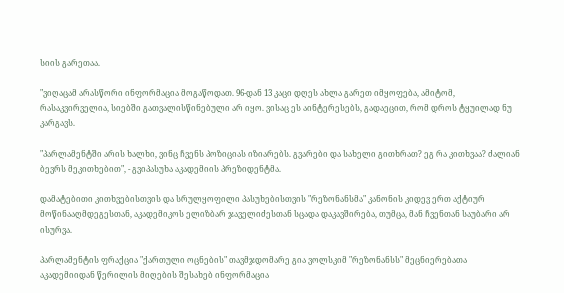სიის გარეთაა.

"ვიღაცამ არასწორი ინფორმაცია მოგაწოდათ. 96-დან 13 კაცი დღეს ახლა გარეთ იმყოფება, ამიტომ, რასაკვირველია, სიებში გათვალისწინებული არ იყო. ვისაც ეს აინტერესებს, გადაეცით, რომ დროს ტყუილად ნუ კარგავს.

"პარლამენტში არის ხალხი, ვინც ჩვენს პოზიციას იზიარებს. გვარები და სახელი გითხრათ? ეგ რა კითხვაა? ძალიან ბევრს მეკითხებით", - გვიპასუხა აკადემიის პრეზიდენტმა.

დამატებითი კითხვებისთვის და სრულყოფილი პასუხებისთვის "რეზონანსმა" კანონის კიდევ ერთ აქტიურ მოწინააღმდეგესთან, აკადემიკოს ელიზბარ ჯაველიძესთან სცადა დაკავშირება, თუმცა, მან ჩვენთან საუბარი არ ისურვა.

პარლამენტის ფრაქცია "ქართული ოცნების" თავმჯდომარე გია ვოლსკიმ "რეზონანსს" მეცნიერებათა აკადემიიდან წერილის მიღების შესახებ ინფორმაცია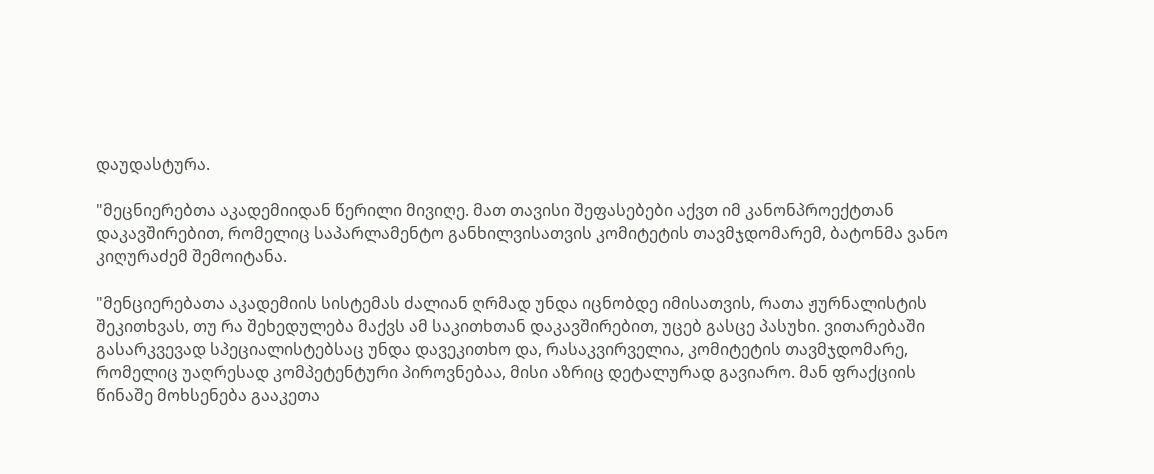დაუდასტურა.

"მეცნიერებთა აკადემიიდან წერილი მივიღე. მათ თავისი შეფასებები აქვთ იმ კანონპროექტთან დაკავშირებით, რომელიც საპარლამენტო განხილვისათვის კომიტეტის თავმჯდომარემ, ბატონმა ვანო კიღურაძემ შემოიტანა.

"მენციერებათა აკადემიის სისტემას ძალიან ღრმად უნდა იცნობდე იმისათვის, რათა ჟურნალისტის შეკითხვას, თუ რა შეხედულება მაქვს ამ საკითხთან დაკავშირებით, უცებ გასცე პასუხი. ვითარებაში გასარკვევად სპეციალისტებსაც უნდა დავეკითხო და, რასაკვირველია, კომიტეტის თავმჯდომარე, რომელიც უაღრესად კომპეტენტური პიროვნებაა, მისი აზრიც დეტალურად გავიარო. მან ფრაქციის წინაშე მოხსენება გააკეთა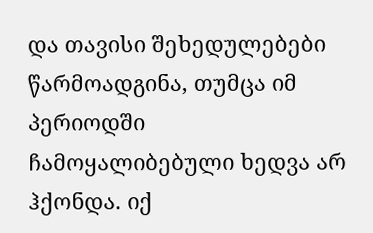და თავისი შეხედულებები წარმოადგინა, თუმცა იმ პერიოდში ჩამოყალიბებული ხედვა არ ჰქონდა. იქ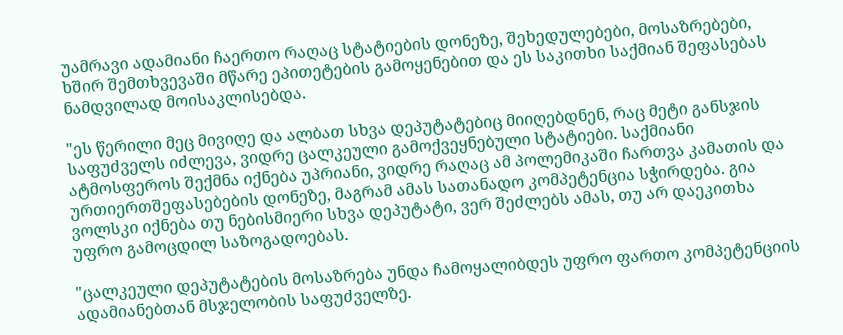უამრავი ადამიანი ჩაერთო რაღაც სტატიების დონეზე, შეხედულებები, მოსაზრებები, ხშირ შემთხვევაში მწარე ეპითეტების გამოყენებით და ეს საკითხი საქმიან შეფასებას ნამდვილად მოისაკლისებდა.

"ეს წერილი მეც მივიღე და ალბათ სხვა დეპუტატებიც მიიღებდნენ, რაც მეტი განსჯის საფუძველს იძლევა, ვიდრე ცალკეული გამოქვეყნებული სტატიები. საქმიანი ატმოსფეროს შექმნა იქნება უპრიანი, ვიდრე რაღაც ამ პოლემიკაში ჩართვა კამათის და ურთიერთშეფასებების დონეზე, მაგრამ ამას სათანადო კომპეტენცია სჭირდება. გია ვოლსკი იქნება თუ ნებისმიერი სხვა დეპუტატი, ვერ შეძლებს ამას, თუ არ დაეკითხა უფრო გამოცდილ საზოგადოებას.

"ცალკეული დეპუტატების მოსაზრება უნდა ჩამოყალიბდეს უფრო ფართო კომპეტენციის ადამიანებთან მსჯელობის საფუძველზე.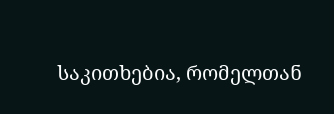საკითხებია, რომელთან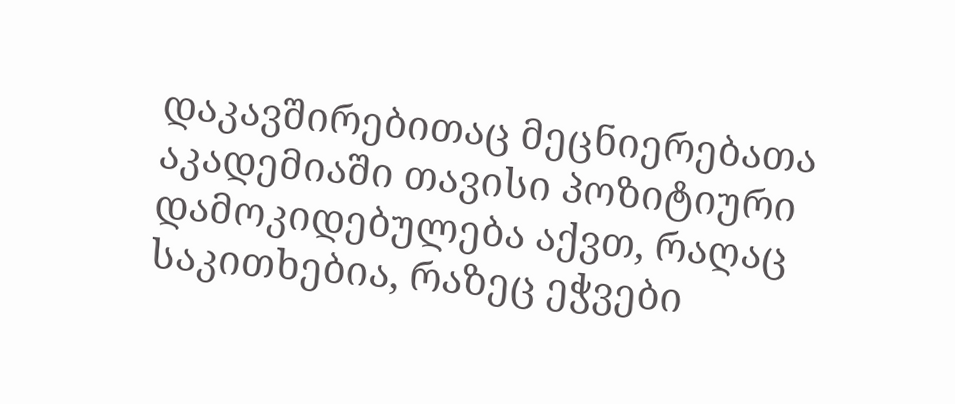დაკავშირებითაც მეცნიერებათა აკადემიაში თავისი პოზიტიური დამოკიდებულება აქვთ, რაღაც საკითხებია, რაზეც ეჭვები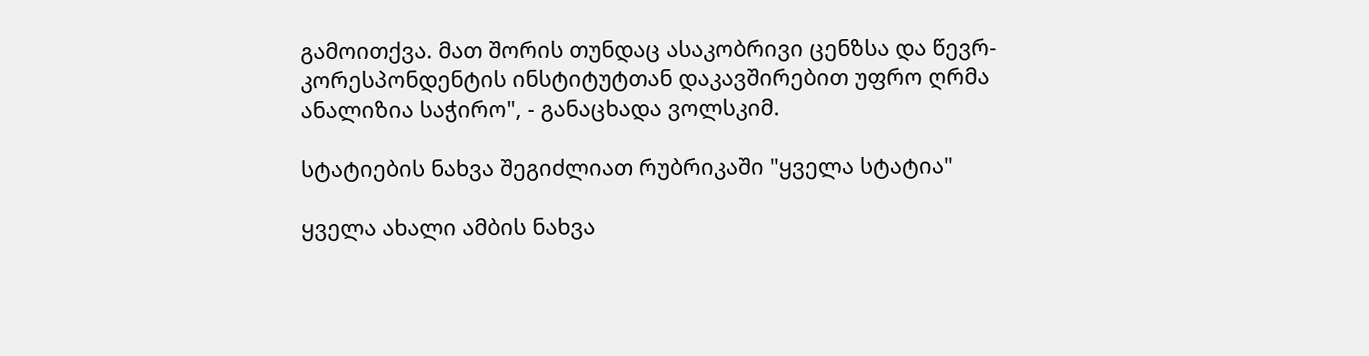გამოითქვა. მათ შორის თუნდაც ასაკობრივი ცენზსა და წევრ-კორესპონდენტის ინსტიტუტთან დაკავშირებით უფრო ღრმა ანალიზია საჭირო", - განაცხადა ვოლსკიმ.

სტატიების ნახვა შეგიძლიათ რუბრიკაში "ყველა სტატია"

ყველა ახალი ამბის ნახვა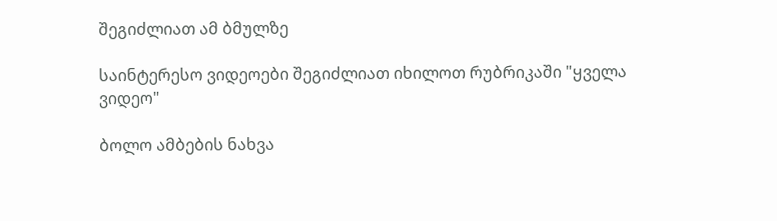შეგიძლიათ ამ ბმულზე

საინტერესო ვიდეოები შეგიძლიათ იხილოთ რუბრიკაში "ყველა ვიდეო"

ბოლო ამბების ნახვა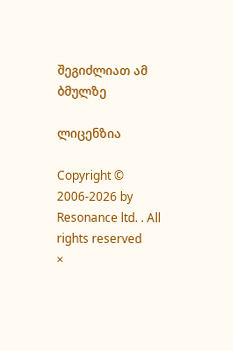შეგიძლიათ ამ ბმულზე

ლიცენზია

Copyright © 2006-2026 by Resonance ltd. . All rights reserved
×